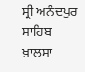ਸ੍ਰੀ ਅਨੰਦਪੁਰ ਸਾਹਿਬ ਖ਼ਾਲਸਾ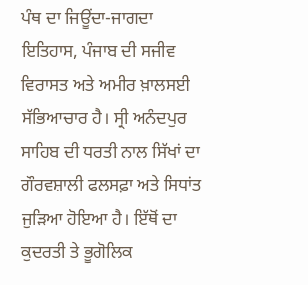ਪੰਥ ਦਾ ਜਿਊਂਦਾ-ਜਾਗਦਾ ਇਤਿਹਾਸ, ਪੰਜਾਬ ਦੀ ਸਜੀਵ ਵਿਰਾਸਤ ਅਤੇ ਅਮੀਰ ਖ਼ਾਲਸਈ ਸੱਭਿਆਚਾਰ ਹੈ। ਸ੍ਰੀ ਅਨੰਦਪੁਰ ਸਾਹਿਬ ਦੀ ਧਰਤੀ ਨਾਲ ਸਿੱਖਾਂ ਦਾ ਗੌਰਵਸ਼ਾਲੀ ਫਲਸਫ਼ਾ ਅਤੇ ਸਿਧਾਂਤ ਜੁੜਿਆ ਹੋਇਆ ਹੈ। ਇੱਥੋਂ ਦਾ ਕੁਦਰਤੀ ਤੇ ਭੂਗੋਲਿਕ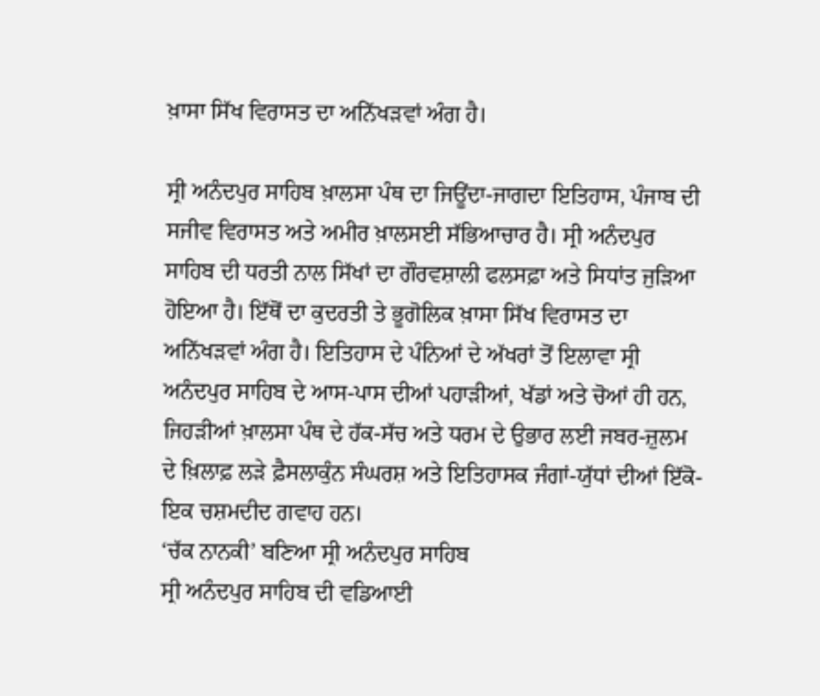ਖ਼ਾਸਾ ਸਿੱਖ ਵਿਰਾਸਤ ਦਾ ਅਨਿੱਖੜਵਾਂ ਅੰਗ ਹੈ।

ਸ੍ਰੀ ਅਨੰਦਪੁਰ ਸਾਹਿਬ ਖ਼ਾਲਸਾ ਪੰਥ ਦਾ ਜਿਊਂਦਾ-ਜਾਗਦਾ ਇਤਿਹਾਸ, ਪੰਜਾਬ ਦੀ ਸਜੀਵ ਵਿਰਾਸਤ ਅਤੇ ਅਮੀਰ ਖ਼ਾਲਸਈ ਸੱਭਿਆਚਾਰ ਹੈ। ਸ੍ਰੀ ਅਨੰਦਪੁਰ ਸਾਹਿਬ ਦੀ ਧਰਤੀ ਨਾਲ ਸਿੱਖਾਂ ਦਾ ਗੌਰਵਸ਼ਾਲੀ ਫਲਸਫ਼ਾ ਅਤੇ ਸਿਧਾਂਤ ਜੁੜਿਆ ਹੋਇਆ ਹੈ। ਇੱਥੋਂ ਦਾ ਕੁਦਰਤੀ ਤੇ ਭੂਗੋਲਿਕ ਖ਼ਾਸਾ ਸਿੱਖ ਵਿਰਾਸਤ ਦਾ ਅਨਿੱਖੜਵਾਂ ਅੰਗ ਹੈ। ਇਤਿਹਾਸ ਦੇ ਪੰਨਿਆਂ ਦੇ ਅੱਖਰਾਂ ਤੋਂ ਇਲਾਵਾ ਸ੍ਰੀ ਅਨੰਦਪੁਰ ਸਾਹਿਬ ਦੇ ਆਸ-ਪਾਸ ਦੀਆਂ ਪਹਾੜੀਆਂ, ਖੱਡਾਂ ਅਤੇ ਚੋਆਂ ਹੀ ਹਨ, ਜਿਹੜੀਆਂ ਖ਼ਾਲਸਾ ਪੰਥ ਦੇ ਹੱਕ-ਸੱਚ ਅਤੇ ਧਰਮ ਦੇ ਉਭਾਰ ਲਈ ਜਬਰ-ਜ਼ੁਲਮ ਦੇ ਖ਼ਿਲਾਫ਼ ਲੜੇ ਫ਼ੈਸਲਾਕੁੰਨ ਸੰਘਰਸ਼ ਅਤੇ ਇਤਿਹਾਸਕ ਜੰਗਾਂ-ਯੁੱਧਾਂ ਦੀਆਂ ਇੱਕੋ-ਇਕ ਚਸ਼ਮਦੀਦ ਗਵਾਹ ਹਨ।
‘ਚੱਕ ਨਾਨਕੀ’ ਬਣਿਆ ਸ੍ਰੀ ਅਨੰਦਪੁਰ ਸਾਹਿਬ
ਸ੍ਰੀ ਅਨੰਦਪੁਰ ਸਾਹਿਬ ਦੀ ਵਡਿਆਈ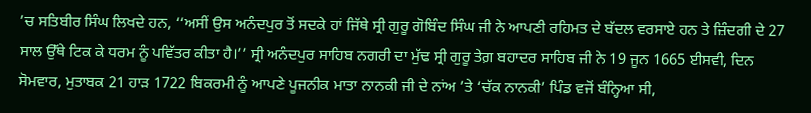’ਚ ਸਤਿਬੀਰ ਸਿੰਘ ਲਿਖਦੇ ਹਨ, ‘‘ਅਸੀਂ ਉਸ ਅਨੰਦਪੁਰ ਤੋਂ ਸਦਕੇ ਹਾਂ ਜਿੱਥੇ ਸ੍ਰੀ ਗੁਰੂ ਗੋਬਿੰਦ ਸਿੰਘ ਜੀ ਨੇ ਆਪਣੀ ਰਹਿਮਤ ਦੇ ਬੱਦਲ ਵਰਸਾਏ ਹਨ ਤੇ ਜ਼ਿੰਦਗੀ ਦੇ 27 ਸਾਲ ਉੱਥੇ ਟਿਕ ਕੇ ਧਰਮ ਨੂੰ ਪਵਿੱਤਰ ਕੀਤਾ ਹੈ।’’ ਸ੍ਰੀ ਅਨੰਦਪੁਰ ਸਾਹਿਬ ਨਗਰੀ ਦਾ ਮੁੱਢ ਸ੍ਰੀ ਗੁਰੂ ਤੇਗ਼ ਬਹਾਦਰ ਸਾਹਿਬ ਜੀ ਨੇ 19 ਜੂਨ 1665 ਈਸਵੀ, ਦਿਨ ਸੋਮਵਾਰ, ਮੁਤਾਬਕ 21 ਹਾੜ 1722 ਬਿਕਰਮੀ ਨੂੰ ਆਪਣੇ ਪੂਜਨੀਕ ਮਾਤਾ ਨਾਨਕੀ ਜੀ ਦੇ ਨਾਂਅ ’ਤੇ ‘ਚੱਕ ਨਾਨਕੀ’ ਪਿੰਡ ਵਜੋਂ ਬੰਨ੍ਹਿਆ ਸੀ,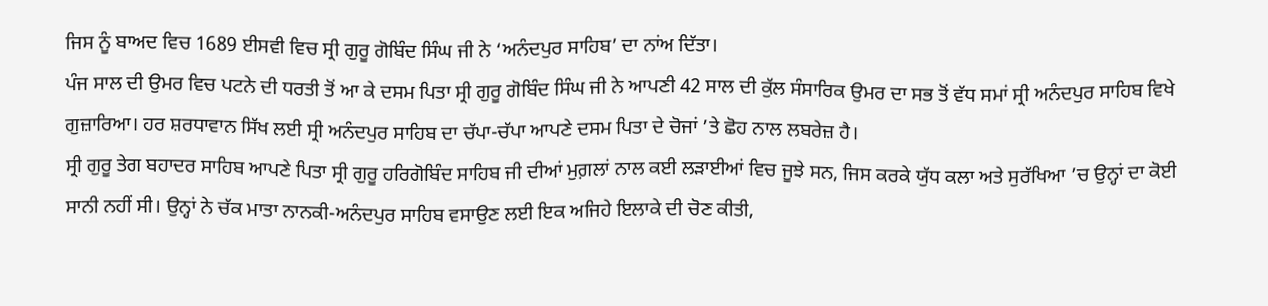ਜਿਸ ਨੂੰ ਬਾਅਦ ਵਿਚ 1689 ਈਸਵੀ ਵਿਚ ਸ੍ਰੀ ਗੁਰੂ ਗੋਬਿੰਦ ਸਿੰਘ ਜੀ ਨੇ ‘ਅਨੰਦਪੁਰ ਸਾਹਿਬ’ ਦਾ ਨਾਂਅ ਦਿੱਤਾ।
ਪੰਜ ਸਾਲ ਦੀ ਉਮਰ ਵਿਚ ਪਟਨੇ ਦੀ ਧਰਤੀ ਤੋਂ ਆ ਕੇ ਦਸਮ ਪਿਤਾ ਸ੍ਰੀ ਗੁਰੂ ਗੋਬਿੰਦ ਸਿੰਘ ਜੀ ਨੇ ਆਪਣੀ 42 ਸਾਲ ਦੀ ਕੁੱਲ ਸੰਸਾਰਿਕ ਉਮਰ ਦਾ ਸਭ ਤੋਂ ਵੱਧ ਸਮਾਂ ਸ੍ਰੀ ਅਨੰਦਪੁਰ ਸਾਹਿਬ ਵਿਖੇ ਗੁਜ਼ਾਰਿਆ। ਹਰ ਸ਼ਰਧਾਵਾਨ ਸਿੱਖ ਲਈ ਸ੍ਰੀ ਅਨੰਦਪੁਰ ਸਾਹਿਬ ਦਾ ਚੱਪਾ-ਚੱਪਾ ਆਪਣੇ ਦਸਮ ਪਿਤਾ ਦੇ ਚੋਜਾਂ ’ਤੇ ਛੋਹ ਨਾਲ ਲਬਰੇਜ਼ ਹੈ।
ਸ੍ਰੀ ਗੁਰੂ ਤੇਗ ਬਹਾਦਰ ਸਾਹਿਬ ਆਪਣੇ ਪਿਤਾ ਸ੍ਰੀ ਗੁਰੂ ਹਰਿਗੋਬਿੰਦ ਸਾਹਿਬ ਜੀ ਦੀਆਂ ਮੁਗ਼ਲਾਂ ਨਾਲ ਕਈ ਲੜਾਈਆਂ ਵਿਚ ਜੂਝੇ ਸਨ, ਜਿਸ ਕਰਕੇ ਯੁੱਧ ਕਲਾ ਅਤੇ ਸੁਰੱਖਿਆ ’ਚ ਉਨ੍ਹਾਂ ਦਾ ਕੋਈ ਸਾਨੀ ਨਹੀਂ ਸੀ। ਉਨ੍ਹਾਂ ਨੇ ਚੱਕ ਮਾਤਾ ਨਾਨਕੀ-ਅਨੰਦਪੁਰ ਸਾਹਿਬ ਵਸਾਉਣ ਲਈ ਇਕ ਅਜਿਹੇ ਇਲਾਕੇ ਦੀ ਚੋਣ ਕੀਤੀ,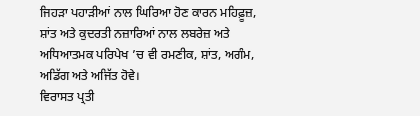ਜਿਹੜਾ ਪਹਾੜੀਆਂ ਨਾਲ ਘਿਰਿਆ ਹੋਣ ਕਾਰਨ ਮਹਿਫ਼ੂਜ਼, ਸ਼ਾਂਤ ਅਤੇ ਕੁਦਰਤੀ ਨਜ਼ਾਰਿਆਂ ਨਾਲ ਲਬਰੇਜ਼ ਅਤੇ ਅਧਿਆਤਮਕ ਪਰਿਪੇਖ ’ਚ ਵੀ ਰਮਣੀਕ, ਸ਼ਾਂਤ, ਅਗੰਮ, ਅਡਿੱਗ ਅਤੇ ਅਜਿੱਤ ਹੋਵੇ।
ਵਿਰਾਸਤ ਪ੍ਰਤੀ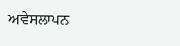ਅਵੇਸਲਾਪਨ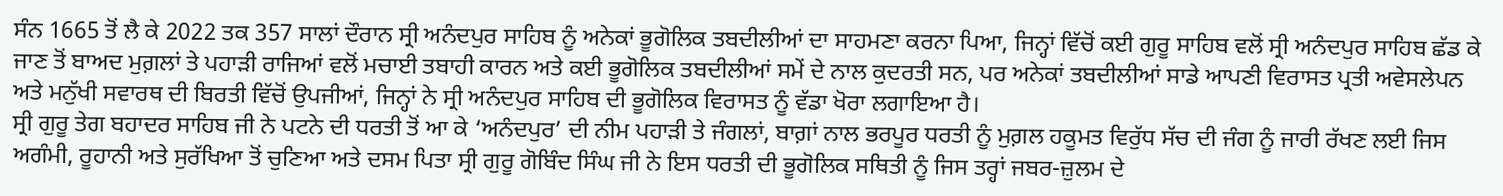ਸੰਨ 1665 ਤੋਂ ਲੈ ਕੇ 2022 ਤਕ 357 ਸਾਲਾਂ ਦੌਰਾਨ ਸ੍ਰੀ ਅਨੰਦਪੁਰ ਸਾਹਿਬ ਨੂੰ ਅਨੇਕਾਂ ਭੂਗੋਲਿਕ ਤਬਦੀਲੀਆਂ ਦਾ ਸਾਹਮਣਾ ਕਰਨਾ ਪਿਆ, ਜਿਨ੍ਹਾਂ ਵਿੱਚੋਂ ਕਈ ਗੁਰੂ ਸਾਹਿਬ ਵਲੋਂ ਸ੍ਰੀ ਅਨੰਦਪੁਰ ਸਾਹਿਬ ਛੱਡ ਕੇ ਜਾਣ ਤੋਂ ਬਾਅਦ ਮੁਗ਼ਲਾਂ ਤੇ ਪਹਾੜੀ ਰਾਜਿਆਂ ਵਲੋਂ ਮਚਾਈ ਤਬਾਹੀ ਕਾਰਨ ਅਤੇ ਕਈ ਭੂਗੋਲਿਕ ਤਬਦੀਲੀਆਂ ਸਮੇਂ ਦੇ ਨਾਲ ਕੁਦਰਤੀ ਸਨ, ਪਰ ਅਨੇਕਾਂ ਤਬਦੀਲੀਆਂ ਸਾਡੇ ਆਪਣੀ ਵਿਰਾਸਤ ਪ੍ਰਤੀ ਅਵੇਸਲੇਪਨ ਅਤੇ ਮਨੁੱਖੀ ਸਵਾਰਥ ਦੀ ਬਿਰਤੀ ਵਿੱਚੋਂ ਉਪਜੀਆਂ, ਜਿਨ੍ਹਾਂ ਨੇ ਸ੍ਰੀ ਅਨੰਦਪੁਰ ਸਾਹਿਬ ਦੀ ਭੂਗੋਲਿਕ ਵਿਰਾਸਤ ਨੂੰ ਵੱਡਾ ਖੋਰਾ ਲਗਾਇਆ ਹੈ।
ਸ੍ਰੀ ਗੁਰੂ ਤੇਗ ਬਹਾਦਰ ਸਾਹਿਬ ਜੀ ਨੇ ਪਟਨੇ ਦੀ ਧਰਤੀ ਤੋਂ ਆ ਕੇ ‘ਅਨੰਦਪੁਰ’ ਦੀ ਨੀਮ ਪਹਾੜੀ ਤੇ ਜੰਗਲਾਂ, ਬਾਗ਼ਾਂ ਨਾਲ ਭਰਪੂਰ ਧਰਤੀ ਨੂੰ ਮੁਗ਼ਲ ਹਕੂਮਤ ਵਿਰੁੱਧ ਸੱਚ ਦੀ ਜੰਗ ਨੂੰ ਜਾਰੀ ਰੱਖਣ ਲਈ ਜਿਸ ਅਗੰਮੀ, ਰੂਹਾਨੀ ਅਤੇ ਸੁਰੱਖਿਆ ਤੋਂ ਚੁਣਿਆ ਅਤੇ ਦਸਮ ਪਿਤਾ ਸ੍ਰੀ ਗੁਰੂ ਗੋਬਿੰਦ ਸਿੰਘ ਜੀ ਨੇ ਇਸ ਧਰਤੀ ਦੀ ਭੂਗੋਲਿਕ ਸਥਿਤੀ ਨੂੰ ਜਿਸ ਤਰ੍ਹਾਂ ਜਬਰ-ਜ਼ੁਲਮ ਦੇ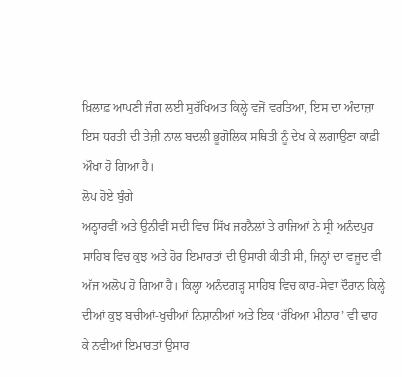ਖ਼ਿਲਾਫ਼ ਆਪਣੀ ਜੰਗ ਲਈ ਸੁਰੱਖਿਅਤ ਕਿਲ੍ਹੇ ਵਜੋਂ ਵਰਤਿਆ, ਇਸ ਦਾ ਅੰਦਾਜ਼ਾ ਇਸ ਧਰਤੀ ਦੀ ਤੇਜ਼ੀ ਨਾਲ ਬਦਲੀ ਭੂਗੋਲਿਕ ਸਥਿਤੀ ਨੂੰ ਦੇਖ ਕੇ ਲਗਾਉਣਾ ਕਾਫ਼ੀ ਔਖਾ ਹੋ ਗਿਆ ਹੈ।
ਲੋਪ ਹੋਏ ਬੁੰਗੇ
ਅਠ੍ਹਾਰਵੀਂ ਅਤੇ ਉਨੀਵੀਂ ਸਦੀ ਵਿਚ ਸਿੱਖ ਜਰਨੈਲਾਂ ਤੇ ਰਾਜਿਆਂ ਨੇ ਸ੍ਰੀ ਅਨੰਦਪੁਰ ਸਾਹਿਬ ਵਿਚ ਕੁਝ ਅਤੇ ਹੋਰ ਇਮਾਰਤਾਂ ਦੀ ਉਸਾਰੀ ਕੀਤੀ ਸੀ, ਜਿਨ੍ਹਾਂ ਦਾ ਵਜੂਦ ਵੀ ਅੱਜ ਅਲੋਪ ਹੋ ਗਿਆ ਹੈ। ਕਿਲ੍ਹਾ ਅਨੰਦਗੜ੍ਹ ਸਾਹਿਬ ਵਿਚ ਕਾਰ-ਸੇਵਾ ਦੌਰਾਨ ਕਿਲ੍ਹੇ ਦੀਆਂ ਕੁਝ ਬਚੀਆਂ-ਖੁਚੀਆਂ ਨਿਸ਼ਾਨੀਆਂ ਅਤੇ ਇਕ ‘ਰੱਖਿਆ ਮੀਨਾਰ’ ਵੀ ਢਾਹ ਕੇ ਨਵੀਆਂ ਇਮਾਰਤਾਂ ਉਸਾਰ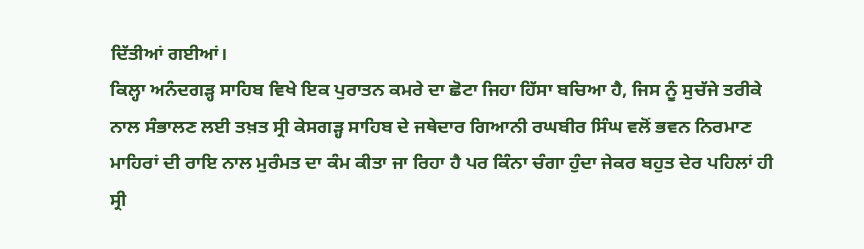ਦਿੱਤੀਆਂ ਗਈਆਂ।
ਕਿਲ੍ਹਾ ਅਨੰਦਗੜ੍ਹ ਸਾਹਿਬ ਵਿਖੇ ਇਕ ਪੁਰਾਤਨ ਕਮਰੇ ਦਾ ਛੋਟਾ ਜਿਹਾ ਹਿੱਸਾ ਬਚਿਆ ਹੈ, ਜਿਸ ਨੂੰ ਸੁਚੱਜੇ ਤਰੀਕੇ ਨਾਲ ਸੰਭਾਲਣ ਲਈ ਤਖ਼ਤ ਸ੍ਰੀ ਕੇਸਗੜ੍ਹ ਸਾਹਿਬ ਦੇ ਜਥੇਦਾਰ ਗਿਆਨੀ ਰਘਬੀਰ ਸਿੰਘ ਵਲੋਂ ਭਵਨ ਨਿਰਮਾਣ ਮਾਹਿਰਾਂ ਦੀ ਰਾਇ ਨਾਲ ਮੁਰੰਮਤ ਦਾ ਕੰਮ ਕੀਤਾ ਜਾ ਰਿਹਾ ਹੈ ਪਰ ਕਿੰਨਾ ਚੰਗਾ ਹੁੰਦਾ ਜੇਕਰ ਬਹੁਤ ਦੇਰ ਪਹਿਲਾਂ ਹੀ ਸ੍ਰੀ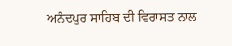ਅਨੰਦਪੁਰ ਸਾਹਿਬ ਦੀ ਵਿਰਾਸਤ ਨਾਲ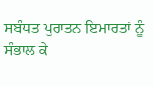ਸਬੰਧਤ ਪੁਰਾਤਨ ਇਮਾਰਤਾਂ ਨੂੰ ਸੰਭਾਲ ਕੇ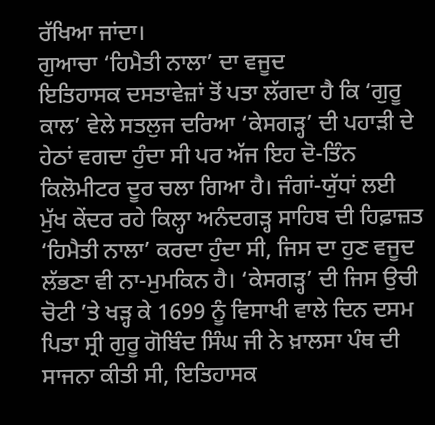ਰੱਖਿਆ ਜਾਂਦਾ।
ਗੁਆਚਾ ‘ਹਿਮੈਤੀ ਨਾਲਾ’ ਦਾ ਵਜੂਦ
ਇਤਿਹਾਸਕ ਦਸਤਾਵੇਜ਼ਾਂ ਤੋਂ ਪਤਾ ਲੱਗਦਾ ਹੈ ਕਿ ‘ਗੁਰੂ ਕਾਲ’ ਵੇਲੇ ਸਤਲੁਜ ਦਰਿਆ ‘ਕੇਸਗੜ੍ਹ’ ਦੀ ਪਹਾੜੀ ਦੇ ਹੇਠਾਂ ਵਗਦਾ ਹੁੰਦਾ ਸੀ ਪਰ ਅੱਜ ਇਹ ਦੋ-ਤਿੰਨ ਕਿਲੋਮੀਟਰ ਦੂਰ ਚਲਾ ਗਿਆ ਹੈ। ਜੰਗਾਂ-ਯੁੱਧਾਂ ਲਈ ਮੁੱਖ ਕੇਂਦਰ ਰਹੇ ਕਿਲ੍ਹਾ ਅਨੰਦਗੜ੍ਹ ਸਾਹਿਬ ਦੀ ਹਿਫ਼ਾਜ਼ਤ ‘ਹਿਮੈਤੀ ਨਾਲਾ’ ਕਰਦਾ ਹੁੰਦਾ ਸੀ, ਜਿਸ ਦਾ ਹੁਣ ਵਜੂਦ ਲੱਭਣਾ ਵੀ ਨਾ-ਮੁਮਕਿਨ ਹੈ। ‘ਕੇਸਗੜ੍ਹ’ ਦੀ ਜਿਸ ਉਚੀ ਚੋਟੀ ’ਤੇ ਖੜ੍ਹ ਕੇ 1699 ਨੂੰ ਵਿਸਾਖੀ ਵਾਲੇ ਦਿਨ ਦਸਮ ਪਿਤਾ ਸ੍ਰੀ ਗੁਰੂ ਗੋਬਿੰਦ ਸਿੰਘ ਜੀ ਨੇ ਖ਼ਾਲਸਾ ਪੰਥ ਦੀ ਸਾਜਨਾ ਕੀਤੀ ਸੀ, ਇਤਿਹਾਸਕ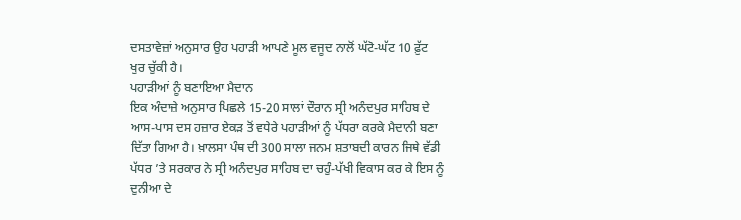ਦਸਤਾਵੇਜ਼ਾਂ ਅਨੁਸਾਰ ਉਹ ਪਹਾੜੀ ਆਪਣੇ ਮੂਲ ਵਜੂਦ ਨਾਲੋਂ ਘੱਟੋ-ਘੱਟ 10 ਫ਼ੁੱਟ ਖੁਰ ਚੁੱਕੀ ਹੈ।
ਪਹਾੜੀਆਂ ਨੂੰ ਬਣਾਇਆ ਮੈਦਾਨ
ਇਕ ਅੰਦਾਜ਼ੇ ਅਨੁਸਾਰ ਪਿਛਲੇ 15-20 ਸਾਲਾਂ ਦੌਰਾਨ ਸ੍ਰੀ ਅਨੰਦਪੁਰ ਸਾਹਿਬ ਦੇ ਆਸ-ਪਾਸ ਦਸ ਹਜ਼ਾਰ ਏਕੜ ਤੋਂ ਵਧੇਰੇ ਪਹਾੜੀਆਂ ਨੂੰ ਪੱਧਰਾ ਕਰਕੇ ਮੈਦਾਨੀ ਬਣਾ ਦਿੱਤਾ ਗਿਆ ਹੈ। ਖ਼ਾਲਸਾ ਪੰਥ ਦੀ 300 ਸਾਲਾ ਜਨਮ ਸ਼ਤਾਬਦੀ ਕਾਰਨ ਜਿਥੇ ਵੱਡੀ ਪੱਧਰ ’ਤੇ ਸਰਕਾਰ ਨੇ ਸ੍ਰੀ ਅਨੰਦਪੁਰ ਸਾਹਿਬ ਦਾ ਚਹੁੰ-ਪੱਖੀ ਵਿਕਾਸ ਕਰ ਕੇ ਇਸ ਨੂੰ ਦੁਨੀਆ ਦੇ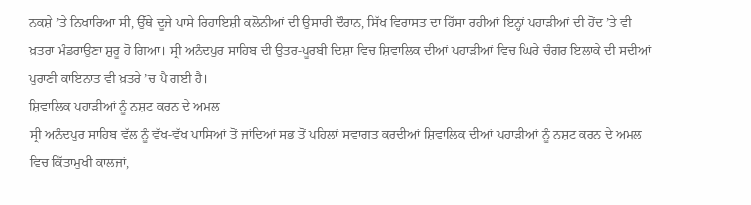ਨਕਸ਼ੇ ’ਤੇ ਨਿਖਾਰਿਆ ਸੀ, ਉੱਥੇ ਦੂਜੇ ਪਾਸੇ ਰਿਹਾਇਸ਼ੀ ਕਲੋਨੀਆਂ ਦੀ ਉਸਾਰੀ ਦੌਰਾਨ, ਸਿੱਖ ਵਿਰਾਸਤ ਦਾ ਹਿੱਸਾ ਰਹੀਆਂ ਇਨ੍ਹਾਂ ਪਹਾੜੀਆਂ ਦੀ ਹੋਂਦ ’ਤੇ ਵੀ ਖ਼ਤਰਾ ਮੰਡਰਾਉਣਾ ਸ਼ੁਰੂ ਹੋ ਗਿਆ। ਸ੍ਰੀ ਅਨੰਦਪੁਰ ਸਾਹਿਬ ਦੀ ਉਤਰ-ਪੂਰਬੀ ਦਿਸ਼ਾ ਵਿਚ ਸ਼ਿਵਾਲਿਕ ਦੀਆਂ ਪਹਾੜੀਆਂ ਵਿਚ ਘਿਰੇ ਚੰਗਰ ਇਲਾਕੇ ਦੀ ਸਦੀਆਂ ਪੁਰਾਣੀ ਕਾਇਨਾਤ ਵੀ ਖ਼ਤਰੇ ’ਚ ਪੈ ਗਈ ਹੈ।
ਸ਼ਿਵਾਲਿਕ ਪਹਾੜੀਆਂ ਨੂੰ ਨਸ਼ਟ ਕਰਨ ਦੇ ਅਮਲ
ਸ੍ਰੀ ਅਨੰਦਪੁਰ ਸਾਹਿਬ ਵੱਲ ਨੂੰ ਵੱਖ-ਵੱਖ ਪਾਸਿਆਂ ਤੋਂ ਜਾਂਦਿਆਂ ਸਭ ਤੋਂ ਪਹਿਲਾਂ ਸਵਾਗਤ ਕਰਦੀਆਂ ਸ਼ਿਵਾਲਿਕ ਦੀਆਂ ਪਹਾੜੀਆਂ ਨੂੰ ਨਸ਼ਟ ਕਰਨ ਦੇ ਅਮਲ ਵਿਚ ਕਿੱਤਾਮੁਖੀ ਕਾਲਜਾਂ,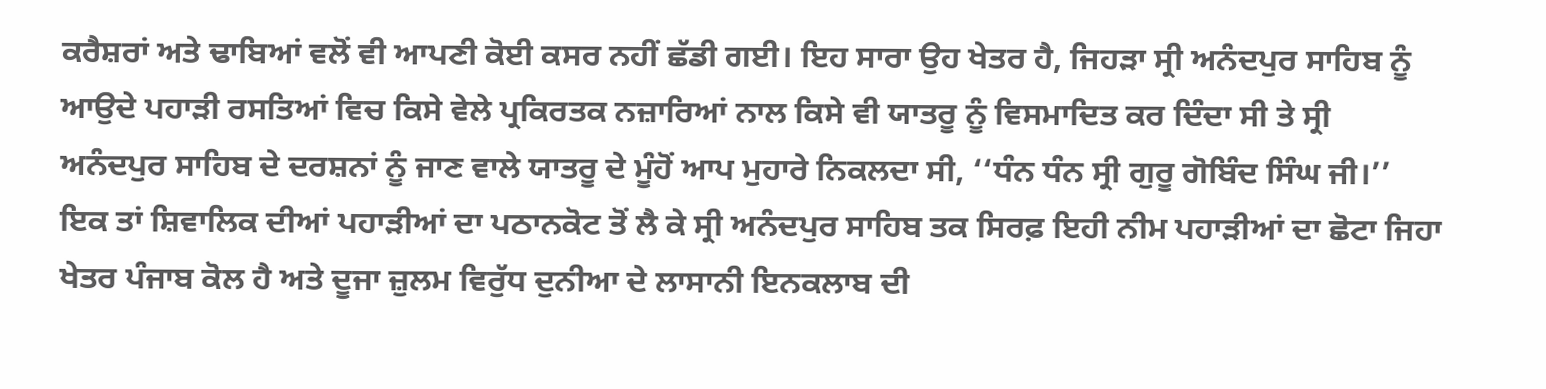ਕਰੈਸ਼ਰਾਂ ਅਤੇ ਢਾਬਿਆਂ ਵਲੋਂ ਵੀ ਆਪਣੀ ਕੋਈ ਕਸਰ ਨਹੀਂ ਛੱਡੀ ਗਈ। ਇਹ ਸਾਰਾ ਉਹ ਖੇਤਰ ਹੈ, ਜਿਹੜਾ ਸ੍ਰੀ ਅਨੰਦਪੁਰ ਸਾਹਿਬ ਨੂੰ ਆਉਦੇ ਪਹਾੜੀ ਰਸਤਿਆਂ ਵਿਚ ਕਿਸੇ ਵੇਲੇ ਪ੍ਰਕਿਰਤਕ ਨਜ਼ਾਰਿਆਂ ਨਾਲ ਕਿਸੇ ਵੀ ਯਾਤਰੂ ਨੂੰ ਵਿਸਮਾਦਿਤ ਕਰ ਦਿੰਦਾ ਸੀ ਤੇ ਸ੍ਰੀ ਅਨੰਦਪੁਰ ਸਾਹਿਬ ਦੇ ਦਰਸ਼ਨਾਂ ਨੂੰ ਜਾਣ ਵਾਲੇ ਯਾਤਰੂ ਦੇ ਮੂੰਹੋਂ ਆਪ ਮੁਹਾਰੇ ਨਿਕਲਦਾ ਸੀ, ‘‘ਧੰਨ ਧੰਨ ਸ੍ਰੀ ਗੁਰੂ ਗੋਬਿੰਦ ਸਿੰਘ ਜੀ।’’ ਇਕ ਤਾਂ ਸ਼ਿਵਾਲਿਕ ਦੀਆਂ ਪਹਾੜੀਆਂ ਦਾ ਪਠਾਨਕੋਟ ਤੋਂ ਲੈ ਕੇ ਸ੍ਰੀ ਅਨੰਦਪੁਰ ਸਾਹਿਬ ਤਕ ਸਿਰਫ਼ ਇਹੀ ਨੀਮ ਪਹਾੜੀਆਂ ਦਾ ਛੋਟਾ ਜਿਹਾ ਖੇਤਰ ਪੰਜਾਬ ਕੋਲ ਹੈ ਅਤੇ ਦੂਜਾ ਜ਼ੁਲਮ ਵਿਰੁੱਧ ਦੁਨੀਆ ਦੇ ਲਾਸਾਨੀ ਇਨਕਲਾਬ ਦੀ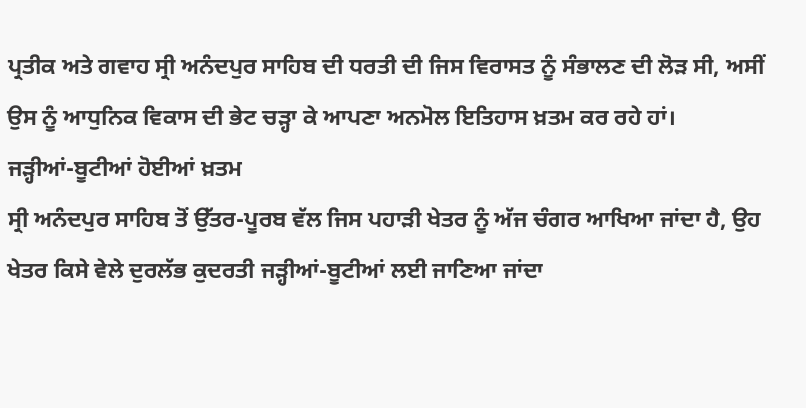ਪ੍ਰਤੀਕ ਅਤੇ ਗਵਾਹ ਸ੍ਰੀ ਅਨੰਦਪੁਰ ਸਾਹਿਬ ਦੀ ਧਰਤੀ ਦੀ ਜਿਸ ਵਿਰਾਸਤ ਨੂੰ ਸੰਭਾਲਣ ਦੀ ਲੋੜ ਸੀ, ਅਸੀਂ ਉਸ ਨੂੰ ਆਧੁਨਿਕ ਵਿਕਾਸ ਦੀ ਭੇਟ ਚੜ੍ਹਾ ਕੇ ਆਪਣਾ ਅਨਮੋਲ ਇਤਿਹਾਸ ਖ਼ਤਮ ਕਰ ਰਹੇ ਹਾਂ।
ਜੜ੍ਹੀਆਂ-ਬੂਟੀਆਂ ਹੋਈਆਂ ਖ਼ਤਮ
ਸ੍ਰੀ ਅਨੰਦਪੁਰ ਸਾਹਿਬ ਤੋਂ ਉੱਤਰ-ਪੂਰਬ ਵੱਲ ਜਿਸ ਪਹਾੜੀ ਖੇਤਰ ਨੂੰ ਅੱਜ ਚੰਗਰ ਆਖਿਆ ਜਾਂਦਾ ਹੈ, ਉਹ ਖੇਤਰ ਕਿਸੇ ਵੇਲੇ ਦੁਰਲੱਭ ਕੁਦਰਤੀ ਜੜ੍ਹੀਆਂ-ਬੂਟੀਆਂ ਲਈ ਜਾਣਿਆ ਜਾਂਦਾ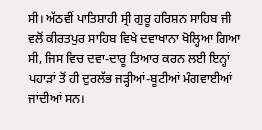ਸੀ। ਅੱਠਵੀਂ ਪਾਤਿਸ਼ਾਹੀ ਸ੍ਰੀ ਗੁਰੂ ਹਰਿਸ਼ਨ ਸਾਹਿਬ ਜੀ ਵਲੋਂ ਕੀਰਤਪੁਰ ਸਾਹਿਬ ਵਿਖੇ ਦਵਾਖਾਨਾ ਖੋਲ੍ਹਿਆ ਗਿਆ ਸੀ, ਜਿਸ ਵਿਚ ਦਵਾ-ਦਾਰੂ ਤਿਆਰ ਕਰਨ ਲਈ ਇਨ੍ਹਾਂ ਪਹਾੜਾਂ ਤੋਂ ਹੀ ਦੁਰਲੱਭ ਜੜ੍ਹੀਆਂ-ਬੂਟੀਆਂ ਮੰਗਵਾਈਆਂ ਜਾਂਦੀਆਂ ਸਨ।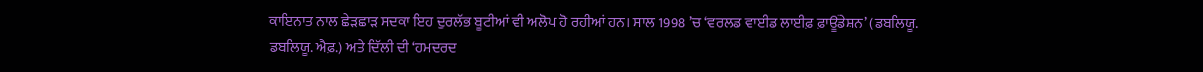ਕਾਇਨਾਤ ਨਾਲ ਛੇੜਛਾੜ ਸਦਕਾ ਇਹ ਦੁਰਲੱਭ ਬੂਟੀਆਂ ਵੀ ਅਲੋਪ ਹੋ ਰਹੀਆਂ ਹਨ। ਸਾਲ 1998 ’ਚ ‘ਵਰਲਡ ਵਾਈਡ ਲਾਈਫ਼ ਫ਼ਾਊਂਡੇਸ਼ਨ’ (ਡਬਲਿਯੂ. ਡਬਲਿਯੂ. ਐਫ਼.) ਅਤੇ ਦਿੱਲੀ ਦੀ ‘ਹਮਦਰਦ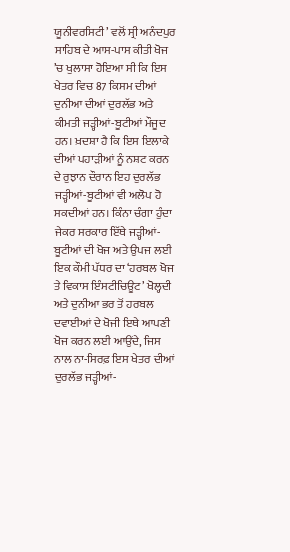ਯੂਨੀਵਰਸਿਟੀ’ ਵਲੋਂ ਸ੍ਰੀ ਅਨੰਦਪੁਰ ਸਾਹਿਬ ਦੇ ਆਸ-ਪਾਸ ਕੀਤੀ ਖੋਜ ’ਚ ਖੁਲਾਸਾ ਹੋਇਆ ਸੀ ਕਿ ਇਸ ਖੇਤਰ ਵਿਚ 87 ਕਿਸਮ ਦੀਆਂ ਦੁਨੀਆ ਦੀਆਂ ਦੁਰਲੱਭ ਅਤੇ ਕੀਮਤੀ ਜੜ੍ਹੀਆਂ-ਬੂਟੀਆਂ ਮੌਜੂਦ ਹਨ। ਖ਼ਦਸ਼ਾ ਹੈ ਕਿ ਇਸ ਇਲਾਕੇ ਦੀਆਂ ਪਹਾੜੀਆਂ ਨੂੰ ਨਸ਼ਟ ਕਰਨ ਦੇ ਰੁਝਾਨ ਦੌਰਾਨ ਇਹ ਦੁਰਲੱਭ ਜੜ੍ਹੀਆਂ-ਬੂਟੀਆਂ ਵੀ ਅਲੋਪ ਹੋ ਸਕਦੀਆਂ ਹਨ। ਕਿੰਨਾ ਚੰਗਾ ਹੁੰਦਾ ਜੇਕਰ ਸਰਕਾਰ ਇੱਥੇ ਜੜ੍ਹੀਆਂ-ਬੂਟੀਆਂ ਦੀ ਖੋਜ ਅਤੇ ਉਪਜ ਲਈ ਇਕ ਕੌਮੀ ਪੱਧਰ ਦਾ ‘ਹਰਬਲ ਖੋਜ ਤੇ ਵਿਕਾਸ ਇੰਸਟੀਚਿਊਟ’ ਖੋਲ੍ਹਦੀ ਅਤੇ ਦੁਨੀਆ ਭਰ ਤੋਂ ਹਰਬਲ ਦਵਾਈਆਂ ਦੇ ਖੋਜੀ ਇਥੇ ਆਪਣੀ ਖੋਜ ਕਰਨ ਲਈ ਆਉਂਦੇ, ਜਿਸ ਨਾਲ ਨਾ-ਸਿਰਫ਼ ਇਸ ਖੇਤਰ ਦੀਆਂ ਦੁਰਲੱਭ ਜੜ੍ਹੀਆਂ-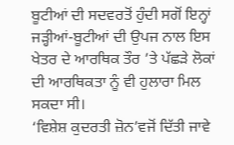ਬੂਟੀਆਂ ਦੀ ਸਦਵਰਤੋਂ ਹੁੰਦੀ ਸਗੋਂ ਇਨ੍ਹਾਂ ਜੜ੍ਹੀਆਂ-ਬੂਟੀਆਂ ਦੀ ਉਪਜ ਨਾਲ ਇਸ ਖੇਤਰ ਦੇ ਆਰਥਿਕ ਤੌਰ ’ਤੇ ਪੱਛੜੇ ਲੋਕਾਂ ਦੀ ਆਰਥਿਕਤਾ ਨੂੰ ਵੀ ਹੁਲਾਰਾ ਮਿਲ ਸਕਦਾ ਸੀ।
‘ਵਿਸ਼ੇਸ਼ ਕੁਦਰਤੀ ਜ਼ੋਨ’ਵਜੋਂ ਦਿੱਤੀ ਜਾਵੇ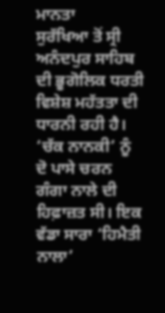ਮਾਨਤਾ
ਸੁਰੱਖਿਆ ਤੋਂ ਸ੍ਰੀ ਅਨੰਦਪੁਰ ਸਾਹਿਬ ਦੀ ਭੂਗੋਲਿਕ ਧਰਤੀ ਵਿਸ਼ੇਸ਼ ਮਹੱਤਤਾ ਦੀ ਧਾਰਨੀ ਰਹੀ ਹੈ। ‘ਚੱਕ ਨਾਨਕੀ’ ਨੂੰ ਦੋ ਪਾਸੇ ਚਰਨ ਗੰਗਾ ਨਾਲੇ ਦੀ ਹਿਫ਼ਾਜ਼ਤ ਸੀ। ਇਕ ਵੱਡਾ ਸਾਰਾ ‘ਹਿਮੈਤੀ ਨਾਲਾ’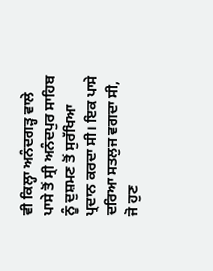ਵੀ ਕਿਲ੍ਹਾ ਅਨੰਦਗੜ੍ਹ ਵਾਲੇ ਪਾਸੇ ਤੋਂ ਸ੍ਰੀ ਅਨੰਦਪੁਰ ਸਾਹਿਬ ਨੂੰ ਦੁਸ਼ਮਣ ਤੋਂ ਸੁਰੱਖਿਆ ਪ੍ਰਦਾਨ ਕਰਦਾ ਸੀ। ਇਕ ਪਾਸੇ ਦਰਿਆ ਸਤਲੁਜ ਵਗਦਾ ਸੀ, ਜੋ ਹੁਣ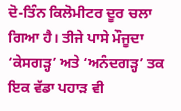ਦੋ-ਤਿੰਨ ਕਿਲੋਮੀਟਰ ਦੂਰ ਚਲਾ ਗਿਆ ਹੈ। ਤੀਜੇ ਪਾਸੇ ਮੌਜੂਦਾ ‘ਕੇਸਗੜ੍ਹ’ ਅਤੇ ‘ਅਨੰਦਗੜ੍ਹ’ ਤਕ ਇਕ ਵੱਡਾ ਪਹਾੜ ਵੀ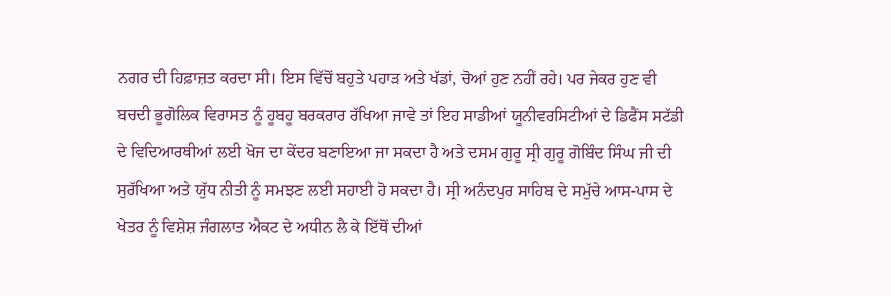ਨਗਰ ਦੀ ਹਿਫ਼ਾਜ਼ਤ ਕਰਦਾ ਸੀ। ਇਸ ਵਿੱਚੋਂ ਬਹੁਤੇ ਪਹਾੜ ਅਤੇ ਖੱਡਾਂ, ਚੋਆਂ ਹੁਣ ਨਹੀਂ ਰਹੇ। ਪਰ ਜੇਕਰ ਹੁਣ ਵੀ ਬਚਦੀ ਭੂਗੋਲਿਕ ਵਿਰਾਸਤ ਨੂੰ ਹੂਬਹੂ ਬਰਕਰਾਰ ਰੱਖਿਆ ਜਾਵੇ ਤਾਂ ਇਹ ਸਾਡੀਆਂ ਯੂਨੀਵਰਸਿਟੀਆਂ ਦੇ ਡਿਫੈਂਸ ਸਟੱਡੀ ਦੇ ਵਿਦਿਆਰਥੀਆਂ ਲਈ ਖੋਜ ਦਾ ਕੇਂਦਰ ਬਣਾਇਆ ਜਾ ਸਕਦਾ ਹੈ ਅਤੇ ਦਸਮ ਗੁਰੂ ਸ੍ਰੀ ਗੁਰੂ ਗੋਬਿੰਦ ਸਿੰਘ ਜੀ ਦੀ ਸੁਰੱਖਿਆ ਅਤੇ ਯੁੱਧ ਨੀਤੀ ਨੂੰ ਸਮਝਣ ਲਈ ਸਹਾਈ ਹੋ ਸਕਦਾ ਹੈ। ਸ੍ਰੀ ਅਨੰਦਪੁਰ ਸਾਹਿਬ ਦੇ ਸਮੁੱਚੇ ਆਸ-ਪਾਸ ਦੇ ਖੇਤਰ ਨੂੰ ਵਿਸ਼ੇਸ਼ ਜੰਗਲਾਤ ਐਕਟ ਦੇ ਅਧੀਨ ਲੈ ਕੇ ਇੱਥੋਂ ਦੀਆਂ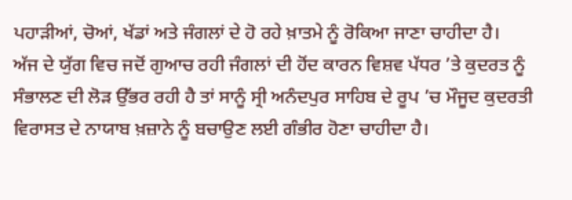ਪਹਾੜੀਆਂ, ਚੋਆਂ, ਖੱਡਾਂ ਅਤੇ ਜੰਗਲਾਂ ਦੇ ਹੋ ਰਹੇ ਖ਼ਾਤਮੇ ਨੂੰ ਰੋਕਿਆ ਜਾਣਾ ਚਾਹੀਦਾ ਹੈ।
ਅੱਜ ਦੇ ਯੁੱਗ ਵਿਚ ਜਦੋਂ ਗੁਆਚ ਰਹੀ ਜੰਗਲਾਂ ਦੀ ਹੋਂਦ ਕਾਰਨ ਵਿਸ਼ਵ ਪੱਧਰ ’ਤੇ ਕੁਦਰਤ ਨੂੰ ਸੰਭਾਲਣ ਦੀ ਲੋੜ ਉੱਭਰ ਰਹੀ ਹੈ ਤਾਂ ਸਾਨੂੰ ਸ੍ਰੀ ਅਨੰਦਪੁਰ ਸਾਹਿਬ ਦੇ ਰੂਪ ’ਚ ਮੌਜੂਦ ਕੁਦਰਤੀ ਵਿਰਾਸਤ ਦੇ ਨਾਯਾਬ ਖ਼ਜ਼ਾਨੇ ਨੂੰ ਬਚਾਉਣ ਲਈ ਗੰਭੀਰ ਹੋਣਾ ਚਾਹੀਦਾ ਹੈ।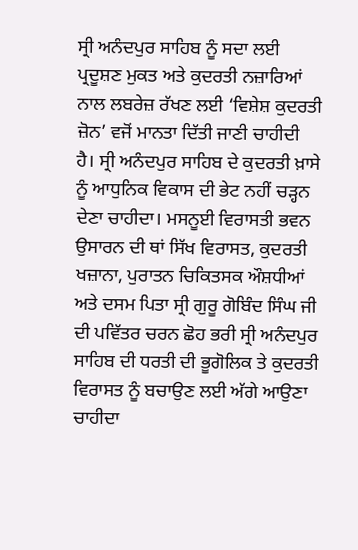ਸ੍ਰੀ ਅਨੰਦਪੁਰ ਸਾਹਿਬ ਨੂੰ ਸਦਾ ਲਈ ਪ੍ਰਦੂਸ਼ਣ ਮੁਕਤ ਅਤੇ ਕੁਦਰਤੀ ਨਜ਼ਾਰਿਆਂ ਨਾਲ ਲਬਰੇਜ਼ ਰੱਖਣ ਲਈ ‘ਵਿਸ਼ੇਸ਼ ਕੁਦਰਤੀ ਜ਼ੋਨ’ ਵਜੋਂ ਮਾਨਤਾ ਦਿੱਤੀ ਜਾਣੀ ਚਾਹੀਦੀ ਹੈ। ਸ੍ਰੀ ਅਨੰਦਪੁਰ ਸਾਹਿਬ ਦੇ ਕੁਦਰਤੀ ਖ਼ਾਸੇ ਨੂੰ ਆਧੁਨਿਕ ਵਿਕਾਸ ਦੀ ਭੇਟ ਨਹੀਂ ਚੜ੍ਹਨ ਦੇਣਾ ਚਾਹੀਦਾ। ਮਸਨੂਈ ਵਿਰਾਸਤੀ ਭਵਨ ਉਸਾਰਨ ਦੀ ਥਾਂ ਸਿੱਖ ਵਿਰਾਸਤ, ਕੁਦਰਤੀ ਖਜ਼ਾਨਾ, ਪੁਰਾਤਨ ਚਿਕਿਤਸਕ ਔਸ਼ਧੀਆਂ ਅਤੇ ਦਸਮ ਪਿਤਾ ਸ੍ਰੀ ਗੁਰੂ ਗੋਬਿੰਦ ਸਿੰਘ ਜੀ ਦੀ ਪਵਿੱਤਰ ਚਰਨ ਛੋਹ ਭਰੀ ਸ੍ਰੀ ਅਨੰਦਪੁਰ ਸਾਹਿਬ ਦੀ ਧਰਤੀ ਦੀ ਭੂਗੋਲਿਕ ਤੇ ਕੁਦਰਤੀ ਵਿਰਾਸਤ ਨੂੰ ਬਚਾਉਣ ਲਈ ਅੱਗੇ ਆਉਣਾ ਚਾਹੀਦਾ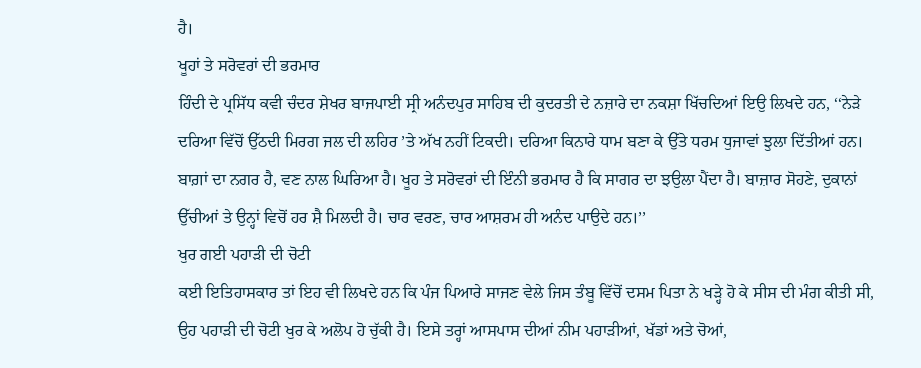ਹੈ।
ਖੂਹਾਂ ਤੇ ਸਰੋਵਰਾਂ ਦੀ ਭਰਮਾਰ
ਹਿੰਦੀ ਦੇ ਪ੍ਰਸਿੱਧ ਕਵੀ ਚੰਦਰ ਸ਼ੇਖਰ ਬਾਜਪਾਈ ਸ੍ਰੀ ਅਨੰਦਪੁਰ ਸਾਹਿਬ ਦੀ ਕੁਦਰਤੀ ਦੇ ਨਜ਼ਾਰੇ ਦਾ ਨਕਸ਼ਾ ਖਿੱਚਦਿਆਂ ਇਉ ਲਿਖਦੇ ਹਨ, ‘‘ਨੇੜੇ ਦਰਿਆ ਵਿੱਚੋਂ ਉੱਠਦੀ ਮਿਰਗ ਜਲ ਦੀ ਲਹਿਰ ’ਤੇ ਅੱਖ ਨਹੀਂ ਟਿਕਦੀ। ਦਰਿਆ ਕਿਨਾਰੇ ਧਾਮ ਬਣਾ ਕੇ ਉੱਤੇ ਧਰਮ ਧੁਜਾਵਾਂ ਝੁਲਾ ਦਿੱਤੀਆਂ ਹਨ। ਬਾਗ਼ਾਂ ਦਾ ਨਗਰ ਹੈ, ਵਣ ਨਾਲ ਘਿਰਿਆ ਹੈ। ਖੂਹ ਤੇ ਸਰੋਵਰਾਂ ਦੀ ਇੰਨੀ ਭਰਮਾਰ ਹੈ ਕਿ ਸਾਗਰ ਦਾ ਝਉਲਾ ਪੈਂਦਾ ਹੈ। ਬਾਜ਼ਾਰ ਸੋਹਣੇ, ਦੁਕਾਨਾਂ ਉੱਚੀਆਂ ਤੇ ਉਨ੍ਹਾਂ ਵਿਚੋਂ ਹਰ ਸ਼ੈ ਮਿਲਦੀ ਹੈ। ਚਾਰ ਵਰਣ, ਚਾਰ ਆਸ਼ਰਮ ਹੀ ਅਨੰਦ ਪਾਉਦੇ ਹਨ।’’
ਖੁਰ ਗਈ ਪਹਾੜੀ ਦੀ ਚੋਟੀ
ਕਈ ਇਤਿਹਾਸਕਾਰ ਤਾਂ ਇਹ ਵੀ ਲਿਖਦੇ ਹਨ ਕਿ ਪੰਜ ਪਿਆਰੇ ਸਾਜਣ ਵੇਲੇ ਜਿਸ ਤੰਬੂ ਵਿੱਚੋਂ ਦਸਮ ਪਿਤਾ ਨੇ ਖੜ੍ਹੇ ਹੋ ਕੇ ਸੀਸ ਦੀ ਮੰਗ ਕੀਤੀ ਸੀ, ਉਹ ਪਹਾੜੀ ਦੀ ਚੋਟੀ ਖੁਰ ਕੇ ਅਲੋਪ ਹੋ ਚੁੱਕੀ ਹੈ। ਇਸੇ ਤਰ੍ਹਾਂ ਆਸਪਾਸ ਦੀਆਂ ਨੀਮ ਪਹਾੜੀਆਂ, ਖੱਡਾਂ ਅਤੇ ਚੋਆਂ,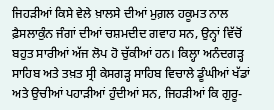ਜਿਹੜੀਆਂ ਕਿਸੇ ਵੇਲੇ ਖ਼ਾਲਸੇ ਦੀਆਂ ਮੁਗ਼ਲ ਹਕੂਮਤ ਨਾਲ ਫ਼ੈਸਲਾਕੁੰਨ ਜੰਗਾਂ ਦੀਆਂ ਚਸ਼ਮਦੀਦ ਗਵਾਹ ਸਨ, ਉਨ੍ਹਾਂ ਵਿੱਚੋਂ ਬਹੁਤ ਸਾਰੀਆਂ ਅੱਜ ਲੋਪ ਹੋ ਚੁੱਕੀਆਂ ਹਨ। ਕਿਲ੍ਹਾ ਅਨੰਦਗੜ੍ਹ ਸਾਹਿਬ ਅਤੇ ਤਖ਼ਤ ਸ੍ਰੀ ਕੇਸਗੜ੍ਹ ਸਾਹਿਬ ਵਿਚਾਲੇ ਡੂੰਘੀਆਂ ਖੱਡਾਂ ਅਤੇ ਉਚੀਆਂ ਪਹਾੜੀਆਂ ਹੁੰਦੀਆਂ ਸਨ, ਜਿਹੜੀਆਂ ਕਿ ਗੁਰੂ-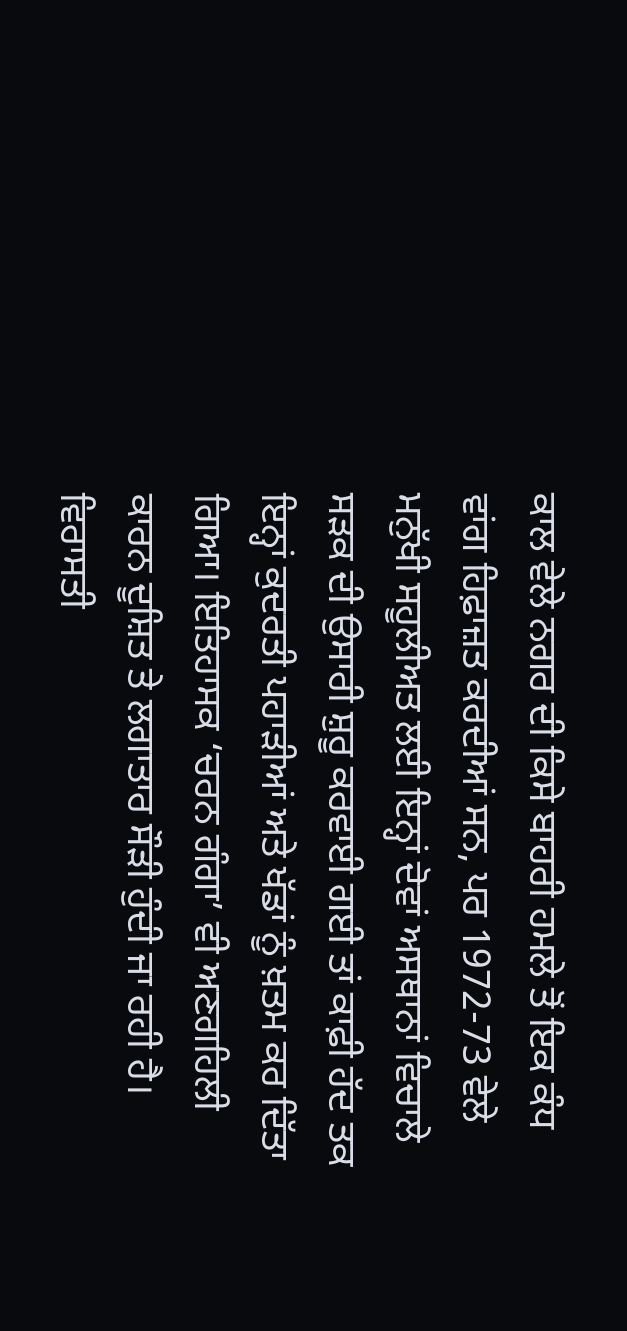ਕਾਲ ਵੇਲੇ ਨਗਰ ਦੀ ਕਿਸੇ ਬਾਹਰੀ ਹਮਲੇ ਤੋਂ ਇਕ ਕੰਧ ਵਾਂਗ ਹਿਫ਼ਾਜ਼ਤ ਕਰਦੀਆਂ ਸਨ, ਪਰ 1972-73 ਵੇਲੇ ਮਨੁੱਖੀ ਸਹੂਲੀਅਤ ਲਈ ਇਨ੍ਹਾਂ ਦੋਵਾਂ ਅਸਥਾਨਾਂ ਵਿਚਾਲੇ ਸੜਕ ਦੀ ਉਸਾਰੀ ਸ਼ੁਰੂ ਕਰਵਾਈ ਗਈ ਤਾਂ ਕਾਫ਼ੀ ਹੱਦ ਤਕ ਇਨ੍ਹਾਂ ਕੁਦਰਤੀ ਪਹਾੜੀਆਂ ਅਤੇ ਖੱਡਾਂ ਨੂੰ ਖ਼ਤਮ ਕਰ ਦਿੱਤਾ ਗਿਆ। ਇਤਿਹਾਸਕ ‘ਚਰਨ ਗੰਗਾ’ ਵੀ ਅਣਗਹਿਲੀ ਕਾਰਨ ਦੂਸ਼ਿਤ ਤੇ ਲਗਾਤਾਰ ਸੌੜੀ ਹੁੰਦੀ ਜਾ ਰਹੀ ਹੈ। ਵਿਰਾਸਤੀ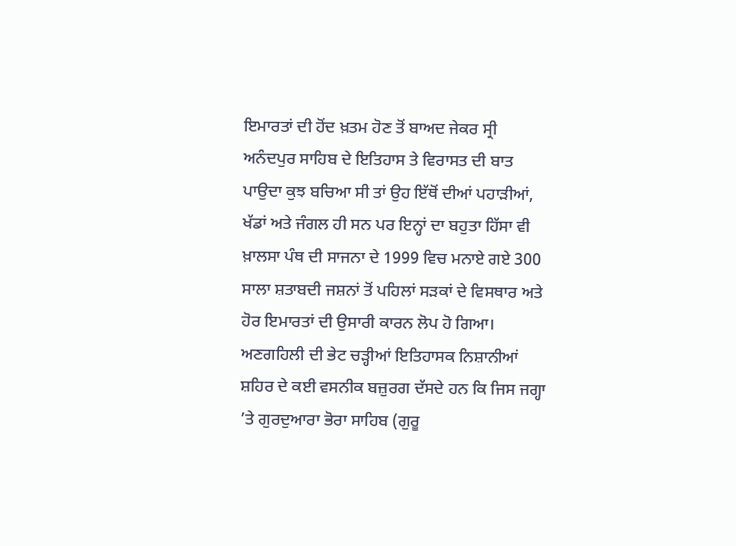ਇਮਾਰਤਾਂ ਦੀ ਹੋਂਦ ਖ਼ਤਮ ਹੋਣ ਤੋਂ ਬਾਅਦ ਜੇਕਰ ਸ੍ਰੀ ਅਨੰਦਪੁਰ ਸਾਹਿਬ ਦੇ ਇਤਿਹਾਸ ਤੇ ਵਿਰਾਸਤ ਦੀ ਬਾਤ ਪਾਉਦਾ ਕੁਝ ਬਚਿਆ ਸੀ ਤਾਂ ਉਹ ਇੱਥੋਂ ਦੀਆਂ ਪਹਾੜੀਆਂ, ਖੱਡਾਂ ਅਤੇ ਜੰਗਲ ਹੀ ਸਨ ਪਰ ਇਨ੍ਹਾਂ ਦਾ ਬਹੁਤਾ ਹਿੱਸਾ ਵੀ ਖ਼ਾਲਸਾ ਪੰਥ ਦੀ ਸਾਜਨਾ ਦੇ 1999 ਵਿਚ ਮਨਾਏ ਗਏ 300 ਸਾਲਾ ਸ਼ਤਾਬਦੀ ਜਸ਼ਨਾਂ ਤੋਂ ਪਹਿਲਾਂ ਸੜਕਾਂ ਦੇ ਵਿਸਥਾਰ ਅਤੇ ਹੋਰ ਇਮਾਰਤਾਂ ਦੀ ਉਸਾਰੀ ਕਾਰਨ ਲੋਪ ਹੋ ਗਿਆ।
ਅਣਗਹਿਲੀ ਦੀ ਭੇਟ ਚੜ੍ਹੀਆਂ ਇਤਿਹਾਸਕ ਨਿਸ਼ਾਨੀਆਂ
ਸ਼ਹਿਰ ਦੇ ਕਈ ਵਸਨੀਕ ਬਜ਼ੁਰਗ ਦੱਸਦੇ ਹਨ ਕਿ ਜਿਸ ਜਗ੍ਹਾ ’ਤੇ ਗੁਰਦੁਆਰਾ ਭੋਰਾ ਸਾਹਿਬ (ਗੁਰੂ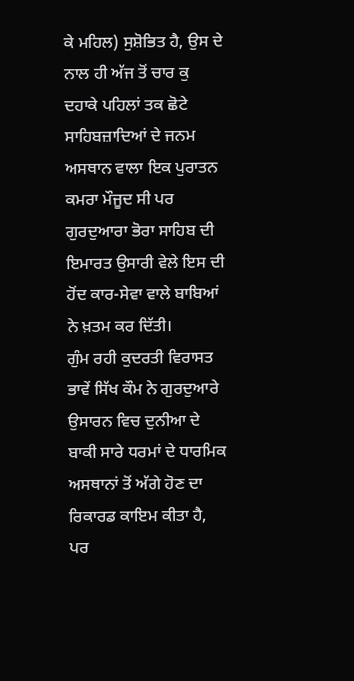ਕੇ ਮਹਿਲ) ਸੁਸ਼ੋਭਿਤ ਹੈ, ਉਸ ਦੇ ਨਾਲ ਹੀ ਅੱਜ ਤੋਂ ਚਾਰ ਕੁ ਦਹਾਕੇ ਪਹਿਲਾਂ ਤਕ ਛੋਟੇ ਸਾਹਿਬਜ਼ਾਦਿਆਂ ਦੇ ਜਨਮ ਅਸਥਾਨ ਵਾਲਾ ਇਕ ਪੁਰਾਤਨ ਕਮਰਾ ਮੌਜੂਦ ਸੀ ਪਰ ਗੁਰਦੁਆਰਾ ਭੋਰਾ ਸਾਹਿਬ ਦੀ ਇਮਾਰਤ ਉਸਾਰੀ ਵੇਲੇ ਇਸ ਦੀ ਹੋਂਦ ਕਾਰ-ਸੇਵਾ ਵਾਲੇ ਬਾਬਿਆਂ ਨੇ ਖ਼ਤਮ ਕਰ ਦਿੱਤੀ।
ਗੁੰਮ ਰਹੀ ਕੁਦਰਤੀ ਵਿਰਾਸਤ
ਭਾਵੇਂ ਸਿੱਖ ਕੌਮ ਨੇ ਗੁਰਦੁਆਰੇ ਉਸਾਰਨ ਵਿਚ ਦੁਨੀਆ ਦੇ ਬਾਕੀ ਸਾਰੇ ਧਰਮਾਂ ਦੇ ਧਾਰਮਿਕ ਅਸਥਾਨਾਂ ਤੋਂ ਅੱਗੇ ਹੋਣ ਦਾ ਰਿਕਾਰਡ ਕਾਇਮ ਕੀਤਾ ਹੈ, ਪਰ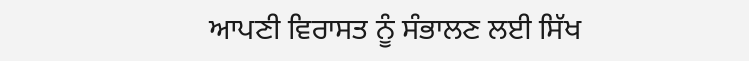ਆਪਣੀ ਵਿਰਾਸਤ ਨੂੰ ਸੰਭਾਲਣ ਲਈ ਸਿੱਖ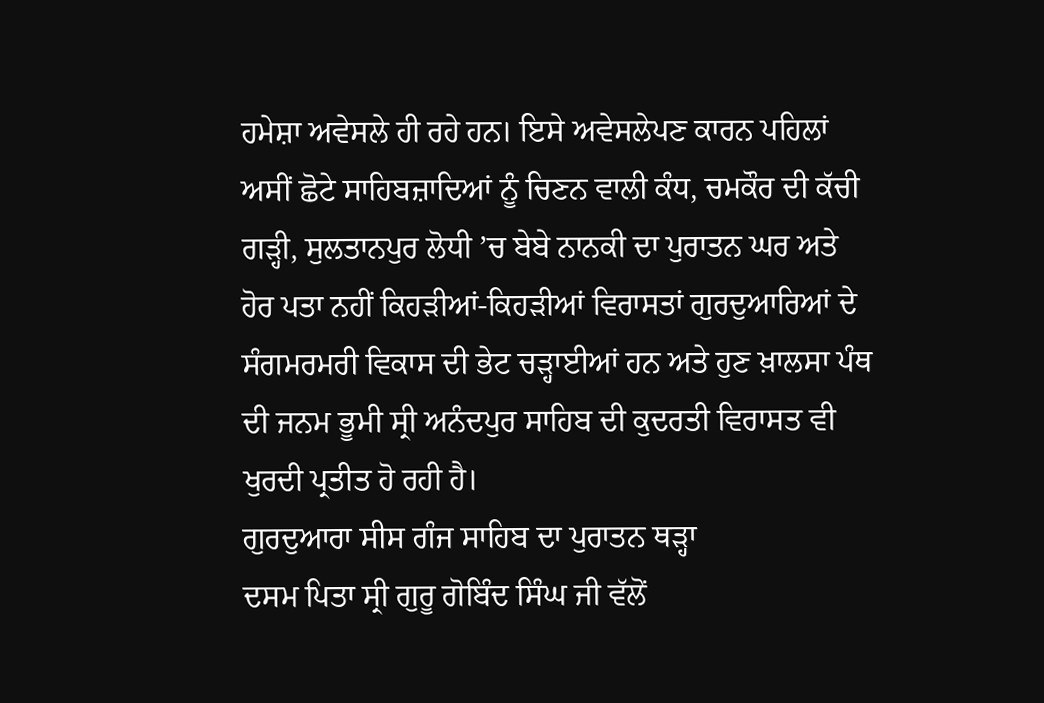ਹਮੇਸ਼ਾ ਅਵੇਸਲੇ ਹੀ ਰਹੇ ਹਨ। ਇਸੇ ਅਵੇਸਲੇਪਣ ਕਾਰਨ ਪਹਿਲਾਂ ਅਸੀਂ ਛੋਟੇ ਸਾਹਿਬਜ਼ਾਦਿਆਂ ਨੂੰ ਚਿਣਨ ਵਾਲੀ ਕੰਧ, ਚਮਕੌਰ ਦੀ ਕੱਚੀ ਗੜ੍ਹੀ, ਸੁਲਤਾਨਪੁਰ ਲੋਧੀ ’ਚ ਬੇਬੇ ਨਾਨਕੀ ਦਾ ਪੁਰਾਤਨ ਘਰ ਅਤੇ ਹੋਰ ਪਤਾ ਨਹੀਂ ਕਿਹੜੀਆਂ-ਕਿਹੜੀਆਂ ਵਿਰਾਸਤਾਂ ਗੁਰਦੁਆਰਿਆਂ ਦੇ ਸੰਗਮਰਮਰੀ ਵਿਕਾਸ ਦੀ ਭੇਟ ਚੜ੍ਹਾਈਆਂ ਹਨ ਅਤੇ ਹੁਣ ਖ਼ਾਲਸਾ ਪੰਥ ਦੀ ਜਨਮ ਭੂਮੀ ਸ੍ਰੀ ਅਨੰਦਪੁਰ ਸਾਹਿਬ ਦੀ ਕੁਦਰਤੀ ਵਿਰਾਸਤ ਵੀ ਖੁਰਦੀ ਪ੍ਰਤੀਤ ਹੋ ਰਹੀ ਹੈ।
ਗੁਰਦੁਆਰਾ ਸੀਸ ਗੰਜ ਸਾਹਿਬ ਦਾ ਪੁਰਾਤਨ ਥੜ੍ਹਾ
ਦਸਮ ਪਿਤਾ ਸ੍ਰੀ ਗੁਰੂ ਗੋਬਿੰਦ ਸਿੰਘ ਜੀ ਵੱਲੋਂ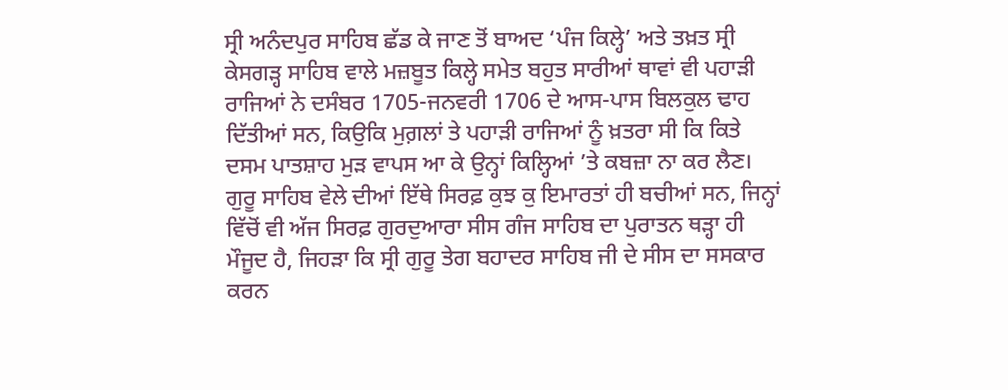ਸ੍ਰੀ ਅਨੰਦਪੁਰ ਸਾਹਿਬ ਛੱਡ ਕੇ ਜਾਣ ਤੋਂ ਬਾਅਦ ‘ਪੰਜ ਕਿਲ੍ਹੇ’ ਅਤੇ ਤਖ਼ਤ ਸ੍ਰੀ ਕੇਸਗੜ੍ਹ ਸਾਹਿਬ ਵਾਲੇ ਮਜ਼ਬੂਤ ਕਿਲ੍ਹੇ ਸਮੇਤ ਬਹੁਤ ਸਾਰੀਆਂ ਥਾਵਾਂ ਵੀ ਪਹਾੜੀ ਰਾਜਿਆਂ ਨੇ ਦਸੰਬਰ 1705-ਜਨਵਰੀ 1706 ਦੇ ਆਸ-ਪਾਸ ਬਿਲਕੁਲ ਢਾਹ ਦਿੱਤੀਆਂ ਸਨ, ਕਿਉਕਿ ਮੁਗ਼ਲਾਂ ਤੇ ਪਹਾੜੀ ਰਾਜਿਆਂ ਨੂੰ ਖ਼ਤਰਾ ਸੀ ਕਿ ਕਿਤੇ ਦਸਮ ਪਾਤਸ਼ਾਹ ਮੁੜ ਵਾਪਸ ਆ ਕੇ ਉਨ੍ਹਾਂ ਕਿਲ੍ਹਿਆਂ ’ਤੇ ਕਬਜ਼ਾ ਨਾ ਕਰ ਲੈਣ। ਗੁਰੂ ਸਾਹਿਬ ਵੇਲੇ ਦੀਆਂ ਇੱਥੇ ਸਿਰਫ਼ ਕੁਝ ਕੁ ਇਮਾਰਤਾਂ ਹੀ ਬਚੀਆਂ ਸਨ, ਜਿਨ੍ਹਾਂ ਵਿੱਚੋਂ ਵੀ ਅੱਜ ਸਿਰਫ਼ ਗੁਰਦੁਆਰਾ ਸੀਸ ਗੰਜ ਸਾਹਿਬ ਦਾ ਪੁਰਾਤਨ ਥੜ੍ਹਾ ਹੀ ਮੌਜੂਦ ਹੈ, ਜਿਹੜਾ ਕਿ ਸ੍ਰੀ ਗੁਰੂ ਤੇਗ ਬਹਾਦਰ ਸਾਹਿਬ ਜੀ ਦੇ ਸੀਸ ਦਾ ਸਸਕਾਰ ਕਰਨ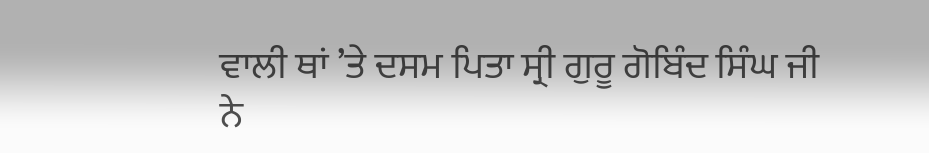ਵਾਲੀ ਥਾਂ ’ਤੇ ਦਸਮ ਪਿਤਾ ਸ੍ਰੀ ਗੁਰੂ ਗੋਬਿੰਦ ਸਿੰਘ ਜੀ ਨੇ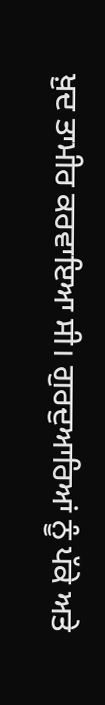ਖ਼ੁਦ ਤਾਮੀਰ ਕਰਵਾਇਆ ਸੀ। ਗੁਰਦੁਆਰਿਆਂ ਨੂੰ ਪੱਕੇ ਅਤੇ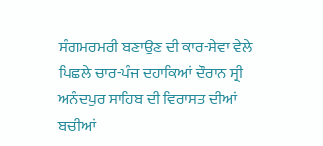ਸੰਗਮਰਮਰੀ ਬਣਾਉਣ ਦੀ ਕਾਰ-ਸੇਵਾ ਵੇਲੇ ਪਿਛਲੇ ਚਾਰ-ਪੰਜ ਦਹਾਕਿਆਂ ਦੌਰਾਨ ਸ੍ਰੀ ਅਨੰਦਪੁਰ ਸਾਹਿਬ ਦੀ ਵਿਰਾਸਤ ਦੀਆਂ ਬਚੀਆਂ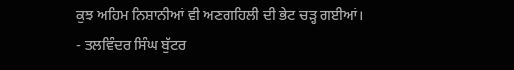ਕੁਝ ਅਹਿਮ ਨਿਸ਼ਾਨੀਆਂ ਵੀ ਅਣਗਹਿਲੀ ਦੀ ਭੇਟ ਚੜ੍ਹ ਗਈਆਂ।
- ਤਲਵਿੰਦਰ ਸਿੰਘ ਬੁੱਟਰ